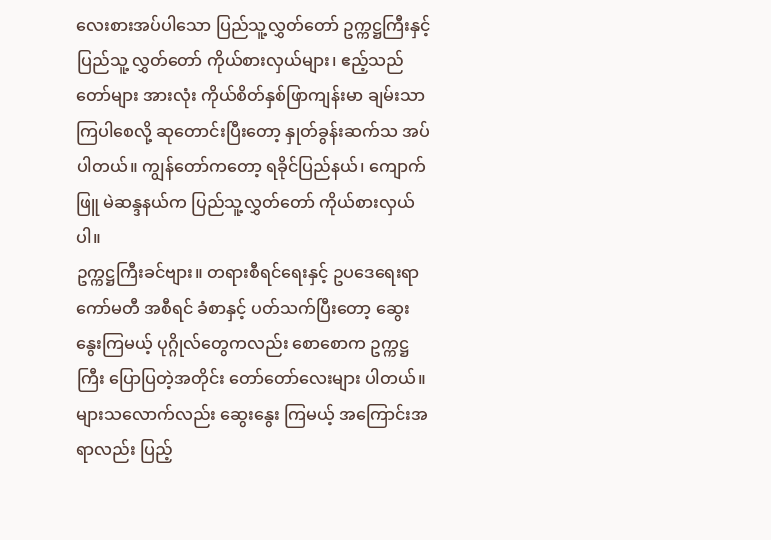လေးစားအပ်ပါသော ပြည်သူ့လွှတ်တော် ဥက္ကဋ္ဌကြီးနှင့် ပြည်သူ့ လွှတ်တော် ကိုယ်စားလှယ်များ၊ ဧည့်သည်တော်များ အားလုံး ကိုယ်စိတ်နှစ်ဖြာကျန်းမာ ချမ်းသာ ကြပါစေလို့ ဆုတောင်းပြီးတော့ နှုတ်ခွန်းဆက်သ အပ်ပါတယ်။ ကျွန်တော်ကတော့ ရခိုင်ပြည်နယ်၊ ကျောက်ဖြူ မဲဆန္ဒနယ်က ပြည်သူ့လွှတ်တော် ကိုယ်စားလှယ်ပါ။
ဥက္ကဋ္ဌကြီးခင်ဗျား။ တရားစီရင်ရေးနှင့် ဥပဒေရေးရာ ကော်မတီ အစီရင် ခံစာနှင့် ပတ်သက်ပြီးတော့ ဆွေးနွေးကြမယ့် ပုဂ္ဂိုလ်တွေကလည်း စောစောက ဥက္ကဋ္ဌကြီး ပြောပြတဲ့အတိုင်း တော်တော်လေးများ ပါတယ်။ များသလောက်လည်း ဆွေးနွေး ကြမယ့် အကြောင်းအရာလည်း ပြည့်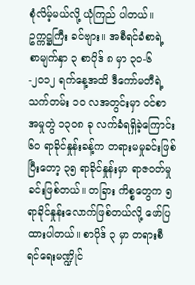စုံလိမ့်မယ်လို့ ယုံကြည် ပါတယ်။
ဥက္ကဋ္ဌကြီး ခင်ဗျား။ အစီရင်ခံစာရဲ့ စာမျက်နှာ ၃ စာပိုဒ် ၈ မှာ ၃၀-၆-၂၀၁၂ ရက်နေ့အထိ ဒီကော်မတီရဲ့ သက်တမ်း ၁၀ လအတွင်းမှာ ဝင်စာအမှုတွဲ ၁၃၀၈ ခု လက်ခံရရှိခဲ့ကြောင်း ၆၀ ရာခိုင်နှုန်းခန့်က တရားမမှုခင်းဖြစ်ပြီးတော့ ၃၅ ရာခိုင်နှုန်းမှာ ရာဇဝတ်မှုခင်းဖြစ်တယ်။ တခြား ကိစ္စတွေက ၅ ရာခိုင်နှုန်းလောက်ဖြစ်တယ်လို့ ဖော်ပြထားပါတယ်။ စာပိုဒ် ၃ မှာ တရားစီရင်ရေးမဏ္ဍိုင်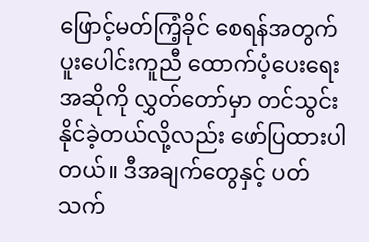ဖြောင့်မတ်ကြံ့ခိုင် စေရန်အတွက် ပူးပေါင်းကူညီ ထောက်ပံ့ပေးရေး အဆိုကို လွှတ်တော်မှာ တင်သွင်း နိုင်ခဲ့တယ်လို့လည်း ဖော်ပြထားပါတယ်။ ဒီအချက်တွေနှင့် ပတ်သက်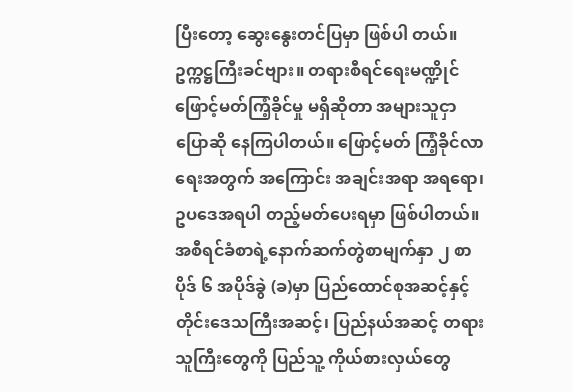ပြီးတော့ ဆွေးနွေးတင်ပြမှာ ဖြစ်ပါ တယ်။
ဥက္ကဋ္ဌကြီးခင်ဗျား။ တရားစီရင်ရေးမဏ္ဍိုင် ဖြောင့်မတ်ကြံ့ခိုင်မှု မရှိဆိုတာ အများသူငှာ ပြောဆို နေကြပါတယ်။ ဖြောင့်မတ် ကြံ့ခိုင်လာရေးအတွက် အကြောင်း အချင်းအရာ အရရော၊ ဥပဒေအရပါ တည့်မတ်ပေးရမှာ ဖြစ်ပါတယ်။ အစီရင်ခံစာရဲ့နောက်ဆက်တွဲစာမျက်နှာ ၂ စာပိုဒ် ၆ အပိုဒ်ခွဲ (ခ)မှာ ပြည်ထောင်စုအဆင့်နှင့် တိုင်းဒေသကြီးအဆင့်၊ ပြည်နယ်အဆင့် တရားသူကြီးတွေကို ပြည်သူ့ ကိုယ်စားလှယ်တွေ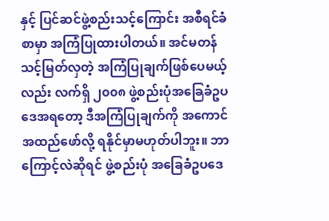နှင့် ပြင်ဆင်ဖွဲ့စည်းသင့်ကြောင်း အစီရင်ခံစာမှာ အကြံပြုထားပါတယ်။ အင်မတန် သင့်မြတ်လှတဲ့ အကြံပြုချက်ဖြစ်ပေမယ့်လည်း လက်ရှိ ၂၀၀၈ ဖွဲ့စည်းပုံအခြေခံဥပဒေအရတော့ ဒီအကြံပြုချက်ကို အကောင်အထည်ဖော်လို့ ရနိုင်မှာမဟုတ်ပါဘူး။ ဘာကြောင့်လဲဆိုရင် ဖွဲ့စည်းပုံ အခြေခံဥပဒေ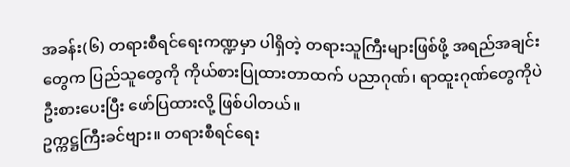အခန်း(၆) တရားစီရင်ရေးကဏ္ဍမှာ ပါရှိတဲ့ တရားသူကြီးများဖြစ်ဖို့ အရည်အချင်း တွေက ပြည်သူတွေကို ကိုယ်စားပြုထားတာထက် ပညာဂုဏ်၊ ရာထူးဂုဏ်တွေကိုပဲ ဦးစားပေးပြီး ဖော်ပြထားလို့ ဖြစ်ပါတယ်။
ဥက္ကဋ္ဌကြီးခင်ဗျား။ တရားစီရင်ရေး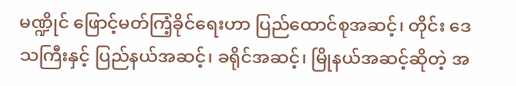မဏ္ဍိုင် ဖြောင့်မတ်ကြံ့ခိုင်ရေးဟာ ပြည်ထောင်စုအဆင့်၊ တိုင်း ဒေသကြီးနှင့် ပြည်နယ်အဆင့်၊ ခရိုင်အဆင့်၊ မြိုနယ်အဆင့်ဆိုတဲ့ အ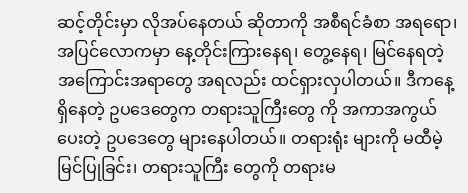ဆင့်တိုင်းမှာ လိုအပ်နေတယ် ဆိုတာကို အစီရင်ခံစာ အရရော၊ အပြင်လောကမှာ နေ့တိုင်းကြားနေရ၊ တွေ့နေရ၊ မြင်နေရတဲ့ အကြောင်းအရာတွေ အရလည်း ထင်ရှားလှပါတယ်။ ဒီကနေ့ ရှိနေတဲ့ ဥပဒေတွေက တရားသူကြီးတွေ ကို အကာအကွယ်ပေးတဲ့ ဥပဒေတွေ များနေပါတယ်။ တရားရုံး များကို မထီမဲ့မြင်ပြုခြင်း၊ တရားသူကြီး တွေကို တရားမ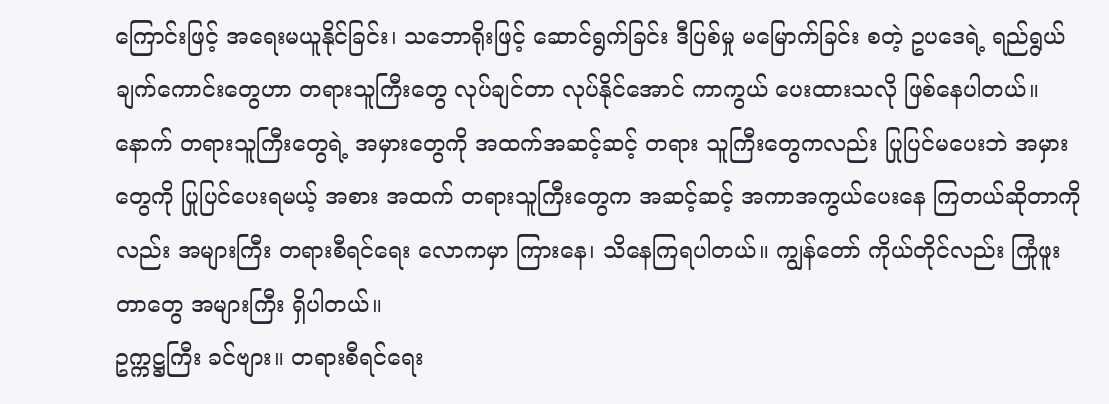ကြောင်းဖြင့် အရေးမယူနိုင်ခြင်း၊ သဘောရိုးဖြင့် ဆောင်ရွက်ခြင်း ဒီပြစ်မှု မမြောက်ခြင်း စတဲ့ ဥပဒေရဲ့ ရည်ရွယ်ချက်ကောင်းတွေဟာ တရားသူကြီးတွေ လုပ်ချင်တာ လုပ်နိုင်အောင် ကာကွယ် ပေးထားသလို ဖြစ်နေပါတယ်။ နောက် တရားသူကြီးတွေရဲ့ အမှားတွေကို အထက်အဆင့်ဆင့် တရား သူကြီးတွေကလည်း ပြုပြင်မပေးဘဲ အမှားတွေကို ပြုပြင်ပေးရမယ့် အစား အထက် တရားသူကြီးတွေက အဆင့်ဆင့် အကာအကွယ်ပေးနေ ကြတယ်ဆိုတာကိုလည်း အများကြီး တရားစီရင်ရေး လောကမှာ ကြားနေ၊ သိနေကြရပါတယ်။ ကျွန်တော် ကိုယ်တိုင်လည်း ကြုံဖူးတာတွေ အများကြီး ရှိပါတယ်။
ဥက္ကဋ္ဌကြီး ခင်ဗျား။ တရားစီရင်ရေး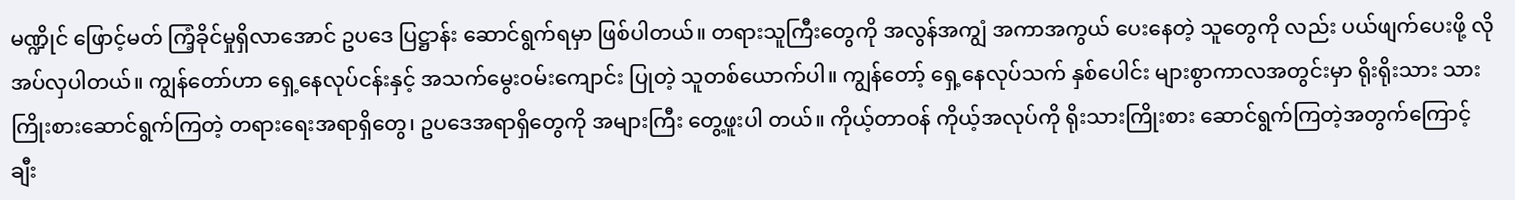မဏ္ဍိုင် ဖြောင့်မတ် ကြံ့ခိုင်မှုရှိလာအောင် ဥပဒေ ပြဋ္ဌာန်း ဆောင်ရွက်ရမှာ ဖြစ်ပါတယ်။ တရားသူကြီးတွေကို အလွန်အကျွံ အကာအကွယ် ပေးနေတဲ့ သူတွေကို လည်း ပယ်ဖျက်ပေးဖို့ လိုအပ်လှပါတယ်။ ကျွန်တော်ဟာ ရှေ့နေလုပ်ငန်းနှင့် အသက်မွေးဝမ်းကျောင်း ပြုတဲ့ သူတစ်ယောက်ပါ။ ကျွန်တော့် ရှေ့နေလုပ်သက် နှစ်ပေါင်း များစွာကာလအတွင်းမှာ ရိုးရိုးသား သားကြိုးစားဆောင်ရွက်ကြတဲ့ တရားရေးအရာရှိတွေ၊ ဥပဒေအရာရှိတွေကို အများကြီး တွေ့ဖူးပါ တယ်။ ကိုယ့်တာဝန် ကိုယ့်အလုပ်ကို ရိုးသားကြိုးစား ဆောင်ရွက်ကြတဲ့အတွက်ကြောင့် ချီး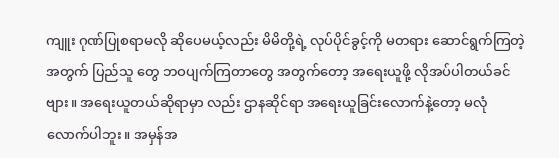ကျူး ဂုဏ်ပြုစရာမလို ဆိုပေမယ့်လည်း မိမိတို့ရဲ့ လုပ်ပိုင်ခွင့်ကို မတရား ဆောင်ရွက်ကြတဲ့အတွက် ပြည်သူ တွေ ဘဝပျက်ကြတာတွေ အတွက်တော့ အရေးယူဖို့ လိုအပ်ပါတယ်ခင်ဗျား။ အရေးယူတယ်ဆိုရာမှာ လည်း ဌာနဆိုင်ရာ အရေးယူခြင်းလောက်နဲ့တော့ မလုံလောက်ပါဘူး။ အမှန်အ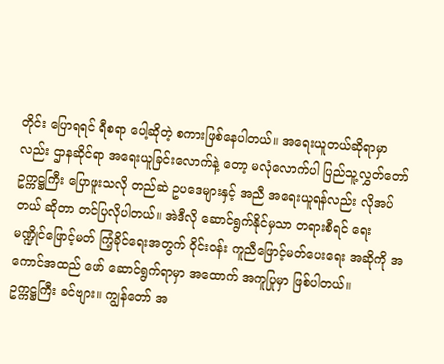တိုင်း ပြောရရင် ရီစရာ ပေါ့ဆိုတဲ့ စကားဖြစ်နေပါတယ်။ အရေးယူတယ်ဆိုရာမှာလည်း ဌာနဆိုင်ရာ အရေးယူခြင်းလောက်နဲ့ တော့ မလုံလောက်ပါ ပြည်သူ့လွှတ်တော် ဥက္ကဋ္ဌကြီး ပြောဖူးသလို တည်ဆဲ ဥပဒေများနှင့် အညီ အရေးယူရန်လည်း လိုအပ်တယ် ဆိုတာ တင်ပြလိုပါတယ်။ အဲဒီလို ဆောင်ရွက်နိုင်မှသာ တရားစီရင် ရေး မဏ္ဍိုင်ဖြောင့်မတ် ကြံ့ခိုင်ရေးအတွက် ဝိုင်းဝန်း ကူညီဖြောင့်မတ်ပေးရေး အဆိုကို အကောင်အထည် ဖော် ဆောင်ရွက်ရာမှာ အထောက် အကူပြုမှာ ဖြစ်ပါတယ်။
ဥက္ကဋ္ဌကြီး ခင်ဗျား။ ကျွန်တော် အ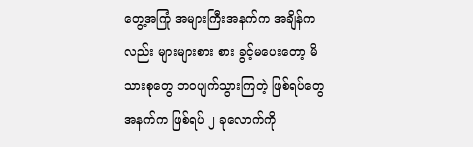တွေ့အကြုံ အများကြီးအနက်က အချိန်ကလည်း များများစား စား ခွင့်မပေးတော့ မိသားစုတွေ ဘဝပျက်သွားကြတဲ့ ဖြစ်ရပ်တွေအနက်က ဖြစ်ရပ် ၂ ခုလောက်ကို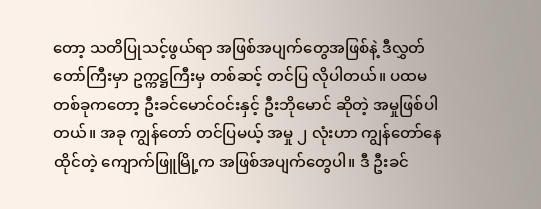တော့ သတိပြုသင့်ဖွယ်ရာ အဖြစ်အပျက်တွေအဖြစ်နဲ့ ဒီလွှတ်တော်ကြီးမှာ ဥက္ကဋ္ဌကြီးမှ တစ်ဆင့် တင်ပြ လိုပါတယ်။ ပထမတစ်ခုကတော့ ဦးခင်မောင်ဝင်းနှင့် ဦးဘိုမောင် ဆိုတဲ့ အမှုဖြစ်ပါတယ်။ အခု ကျွန်တော် တင်ပြမယ့် အမှု ၂ လုံးဟာ ကျွန်တော်နေထိုင်တဲ့ ကျောက်ဖြူမြို့က အဖြစ်အပျက်တွေပါ။ ဒီ ဦးခင်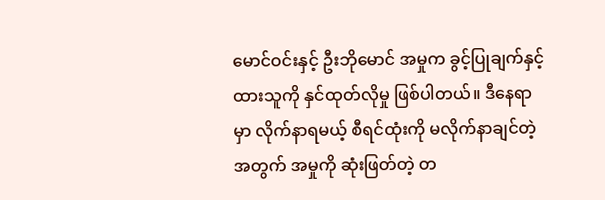မောင်ဝင်းနှင့် ဦးဘိုမောင် အမှုက ခွင့်ပြုချက်နှင့် ထားသူကို နှင်ထုတ်လိုမှု ဖြစ်ပါတယ်။ ဒီနေရာ မှာ လိုက်နာရမယ့် စီရင်ထုံးကို မလိုက်နာချင်တဲ့အတွက် အမှုကို ဆုံးဖြတ်တဲ့ တ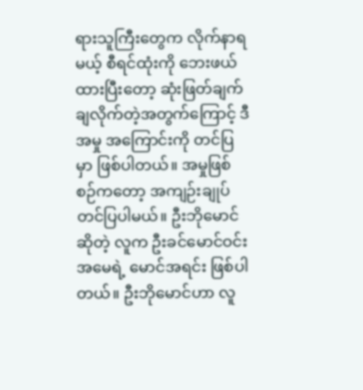ရားသူကြီးတွေက လိုက်နာရမယ့် စီရင်ထုံးကို ဘေးဖယ်ထားပြီးတော့ ဆုံးဖြတ်ချက်ချလိုက်တဲ့အတွက်ကြောင့် ဒီအမှု အကြောင်းကို တင်ပြမှာ ဖြစ်ပါတယ်။ အမှုဖြစ်စဉ်ကတော့ အကျဉ်းချုပ်တင်ပြပါမယ်။ ဦးဘိုမောင်ဆိုတဲ့ လူက ဦးခင်မောင်ဝင်း အမေရဲ့ မောင်အရင်း ဖြစ်ပါတယ်။ ဦးဘိုမောင်ဟာ လူ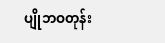ပျိုဘဝတုန်း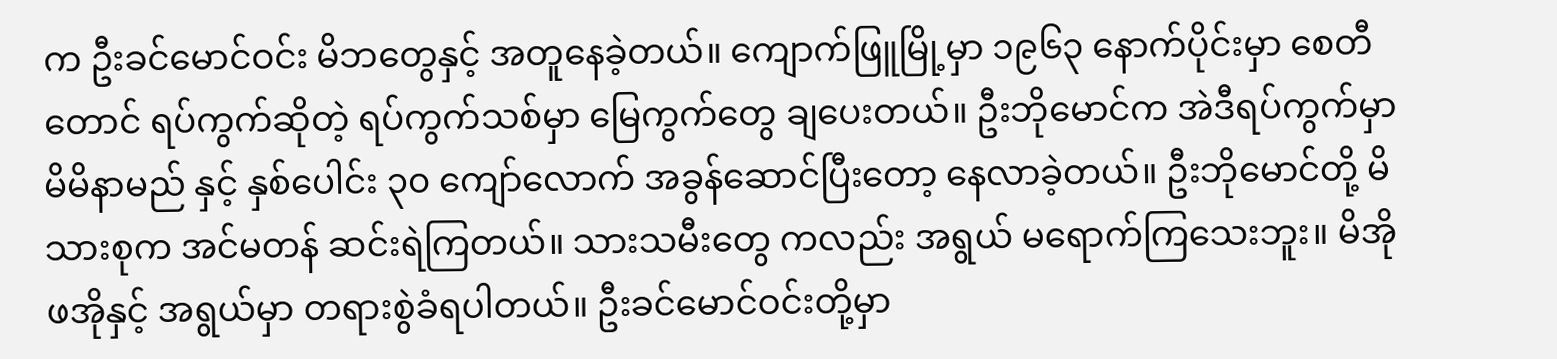က ဦးခင်မောင်ဝင်း မိဘတွေနှင့် အတူနေခဲ့တယ်။ ကျောက်ဖြူမြို့မှာ ၁၉၆၃ နောက်ပိုင်းမှာ စေတီတောင် ရပ်ကွက်ဆိုတဲ့ ရပ်ကွက်သစ်မှာ မြေကွက်တွေ ချပေးတယ်။ ဦးဘိုမောင်က အဲဒီရပ်ကွက်မှာ မိမိနာမည် နှင့် နှစ်ပေါင်း ၃၀ ကျော်လောက် အခွန်ဆောင်ပြီးတော့ နေလာခဲ့တယ်။ ဦးဘိုမောင်တို့ မိသားစုက အင်မတန် ဆင်းရဲကြတယ်။ သားသမီးတွေ ကလည်း အရွယ် မရောက်ကြသေးဘူး။ မိအိုဖအိုနှင့် အရွယ်မှာ တရားစွဲခံရပါတယ်။ ဦးခင်မောင်ဝင်းတို့မှာ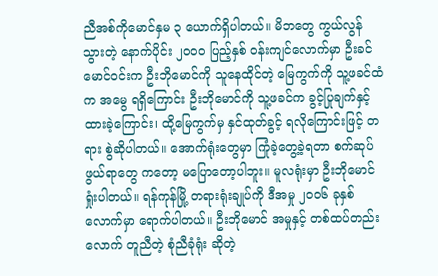ညီအစ်ကိုမောင်နှမ ၃ ယောက်ရှိပါတယ်။ မိဘတွေ ကွယ်လွန်သွားတဲ့ နောက်ပိုင်း ၂၀၀၀ ပြည့်နှစ် ဝန်းကျင်လောက်မှာ ဦးခင်မောင်ဝင်းက ဦးဘိုမောင်ကို သူနေထိုင်တဲ့ မြေကွက်ကို သူ့ဖခင်ထံက အမွေ ရရှိကြောင်း ဦးဘိုမောင်ကို သူ့ဖခင်က ခွင့်ပြုချက်နှင့် ထားခဲ့ကြောင်း၊ ထို့မြေကွက်မှ နှင်ထုတ်ခွင့် ရလိုကြောင်းဖြင့် တရား စွဲဆိုပါတယ်။ အောက်ရုံးတွေမှာ ကြုံခဲ့တွေ့ခဲ့ရတာ စက်ဆုပ်ဖွယ်ရာတွေ ကတော့ မပြောတော့ပါဘူး။ မူလရုံးမှာ ဦးဘိုမောင် ရှုံးပါတယ်။ ရန်ကုန်မြို့ တရားရုံးချုပ်ကို ဒီအမှု ၂၀၀၆ ခုနှစ်လောက်မှာ ရောက်ပါတယ်။ ဦးဘိုမောင် အမှုနှင့် တစ်ထပ်တည်းလောက် တူညီတဲ့ စုံညီခုံရုံး ဆိုတဲ့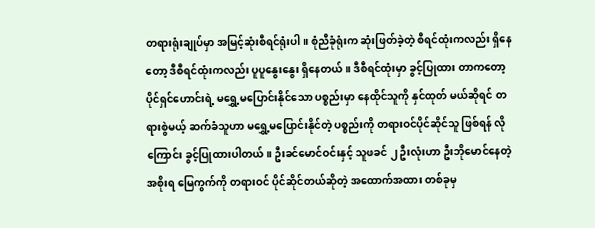တရားရုံးချုပ်မှာ အမြင့်ဆုံးစီရင်ရုံးပါ။ စုံညီခုံရုံးက ဆုံးဖြတ်ခဲ့တဲ့ စီရင်ထုံးကလည်း ရှိနေတော့ ဒီစီရင်ထုံးကလည်း ပူပူနွေးနွေး ရှိနေတယ်။ ဒီစီရင်ထုံးမှာ ခွင့်ပြုထား တာကတော့ ပိုင်ရှင်ဟောင်းရဲ့ မရွှေ့မပြောင်းနိုင်သော ပစ္စည်းမှာ နေထိုင်သူကို နှင်ထုတ် မယ်ဆိုရင် တရားစွဲမယ့် ဆက်ခံသူဟာ မရွှေ့မပြောင်းနိုင်တဲ့ ပစ္စည်းကို တရားဝင်ပိုင်ဆိုင်သူ ဖြစ်ရန် လိုကြောင်း ခွင့်ပြုထားပါတယ်။ ဦးခင်မောင်ဝင်းနှင့် သူဖခင် ၂ ဦးလုံးဟာ ဦးဘိုမောင်နေတဲ့ အစိုးရ မြေကွက်ကို တရားဝင် ပိုင်ဆိုင်တယ်ဆိုတဲ့ အထောက်အထား တစ်ခုမှ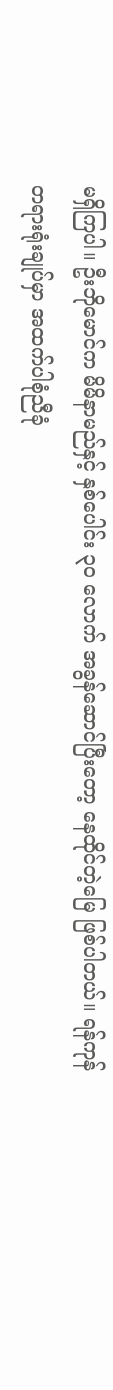မရှိကြပါ။ ဦးဘိုမောင်က မိမိနာမည်နှင့် နှစ်ပေါင်း ၃၀ လောက် အခွန်ဆောင်ပြီးတော့ နေထိုင်တဲ့မြေ ဖြစ်ပါတယ်။ ရန်ကုန် တရားရုံးချုပ်မှာ အထက်ပါစုံညီခုံ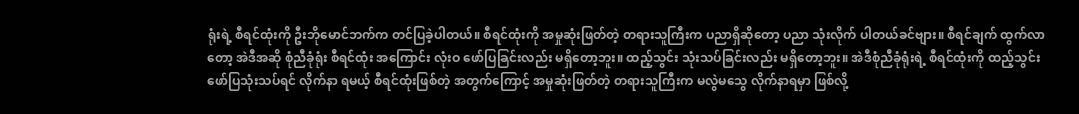ရုံးရဲ့ စီရင်ထုံးကို ဦးဘိုမောင်ဘက်က တင်ပြခဲ့ပါတယ်။ စီရင်ထုံးကို အမှုဆုံးဖြတ်တဲ့ တရားသူကြီးက ပညာရှိဆိုတော့ ပညာ သုံးလိုက် ပါတယ်ခင်ဗျား။ စီရင်ချက် ထွက်လာတော့ အဲဒီအဆို စုံညီခုံရုံး စီရင်ထုံး အကြောင်း လုံးဝ ဖော်ပြခြင်းလည်း မရှိတော့ဘူး။ ထည့်သွင်း သုံးသပ်ခြင်းလည်း မရှိတော့ဘူး။ အဲဒီစုံညီခုံရုံးရဲ့ စီရင်ထုံးကို ထည့်သွင်းဖော်ပြသုံးသပ်ရင် လိုက်နာ ရမယ့် စီရင်ထုံးဖြစ်တဲ့ အတွက်ကြောင့် အမှုဆုံးဖြတ်တဲ့ တရားသူကြီးက မလွဲမသွေ လိုက်နာရမှာ ဖြစ်လို့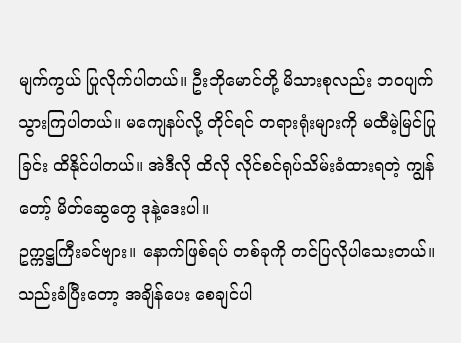မျက်ကွယ် ပြုလိုက်ပါတယ်။ ဦးဘိုမောင်တို့ မိသားစုလည်း ဘဝပျက်သွားကြပါတယ်။ မကျေနပ်လို့ တိုင်ရင် တရားရုံးများကို မထီမဲ့မြင်ပြုခြင်း ထိနိုင်ပါတယ်။ အဲဒီလို ထိလို လိုင်စင်ရုပ်သိမ်းခံထားရတဲ့ ကျွန်တော့် မိတ်ဆွေတွေ ဒုနဲ့ဒေးပါ။
ဥက္ကဋ္ဌကြီးခင်ဗျား။ နောက်ဖြစ်ရပ် တစ်ခုကို တင်ပြလိုပါသေးတယ်။ သည်းခံပြီးတော့ အချိန်ပေး စေချင်ပါ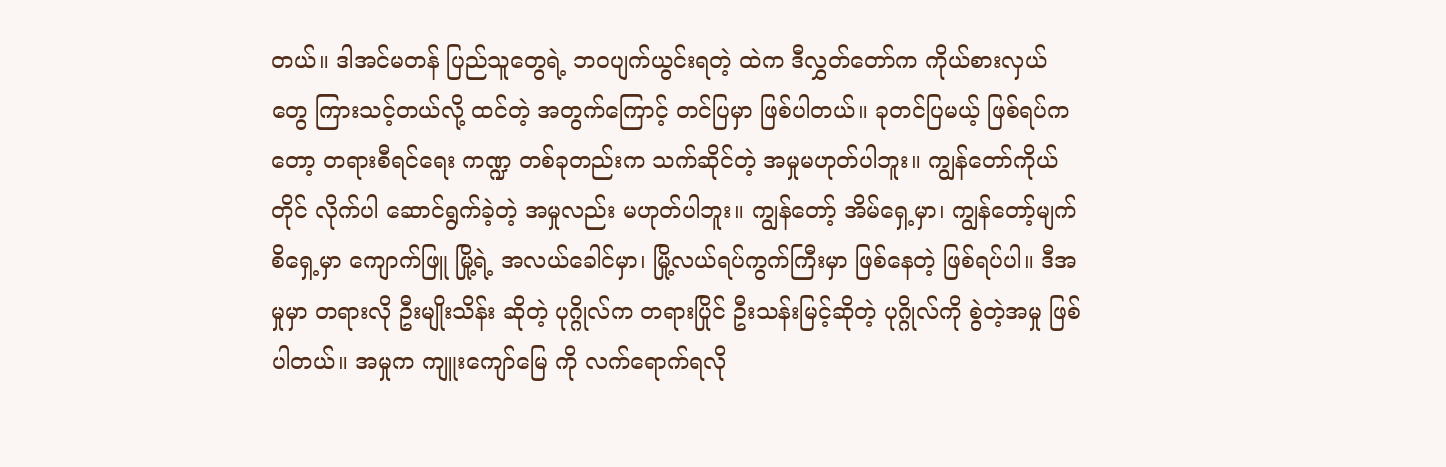တယ်။ ဒါအင်မတန် ပြည်သူတွေရဲ့ ဘဝပျက်ယွင်းရတဲ့ ထဲက ဒီလွှတ်တော်က ကိုယ်စားလှယ် တွေ ကြားသင့်တယ်လို့ ထင်တဲ့ အတွက်ကြောင့် တင်ပြမှာ ဖြစ်ပါတယ်။ ခုတင်ပြမယ့် ဖြစ်ရပ်ကတော့ တရားစီရင်ရေး ကဏ္ဍ တစ်ခုတည်းက သက်ဆိုင်တဲ့ အမှုမဟုတ်ပါဘူး။ ကျွန်တော်ကိုယ်တိုင် လိုက်ပါ ဆောင်ရွက်ခဲ့တဲ့ အမှုလည်း မဟုတ်ပါဘူး။ ကျွန်တော့် အိမ်ရှေ့မှာ၊ ကျွန်တော့်မျက်စိရှေ့မှာ ကျောက်ဖြူ မြို့ရဲ့ အလယ်ခေါင်မှာ၊ မြို့လယ်ရပ်ကွက်ကြီးမှာ ဖြစ်နေတဲ့ ဖြစ်ရပ်ပါ။ ဒီအမှုမှာ တရားလို ဦးမျိုးသိန်း ဆိုတဲ့ ပုဂ္ဂိုလ်က တရားပြိုင် ဦးသန်းမြင့်ဆိုတဲ့ ပုဂ္ဂိုလ်ကို စွဲတဲ့အမှု ဖြစ်ပါတယ်။ အမှုက ကျူးကျော်မြေ ကို လက်ရောက်ရလို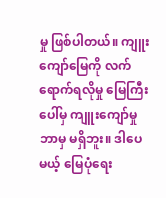မှု ဖြစ်ပါတယ်။ ကျူးကျော်မြေကို လက်ရောက်ရလိုမှု မြေကြီးပေါ်မှ ကျူးကျော်မှု ဘာမှ မရှိဘူး။ ဒါပေမယ့် မြေပုံရေး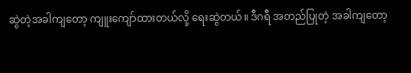ဆွဲတဲ့အခါကျတော့ ကျူးကျော်ထားတယ်လို့ ရေးဆွဲတယ်။ ဒီဂရီ အတည်ပြုတဲ့ အခါကျတော့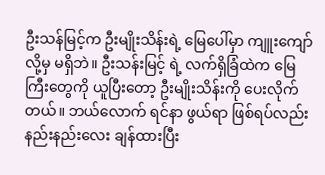ဦးသန်မြင့်က ဦးမျိုးသိန်းရဲ့ မြေပေါ်မှာ ကျူးကျော်လို့မှ မရှိဘဲ။ ဦးသန်းမြင့် ရဲ့ လက်ရှိခြံထဲက မြေကြီးတွေကို ယူပြီးတော့ ဦးမျိုးသိန်းကို ပေးလိုက်တယ်။ ဘယ်လောက် ရင်နာ ဖွယ်ရာ ဖြစ်ရပ်လည်း နည်းနည်းလေး ချန်ထားပြီး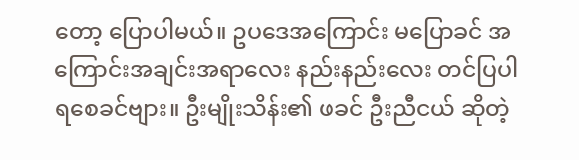တော့ ပြောပါမယ်။ ဥပဒေအကြောင်း မပြောခင် အကြောင်းအချင်းအရာလေး နည်းနည်းလေး တင်ပြပါရစေခင်ဗျား။ ဦးမျိုးသိန်း၏ ဖခင် ဦးညီငယ် ဆိုတဲ့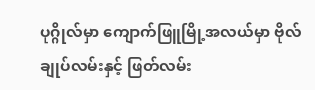ပုဂ္ဂိုလ်မှာ ကျောက်ဖြူမြို့အလယ်မှာ ဗိုလ်ချုပ်လမ်းနှင့် ဖြတ်လမ်း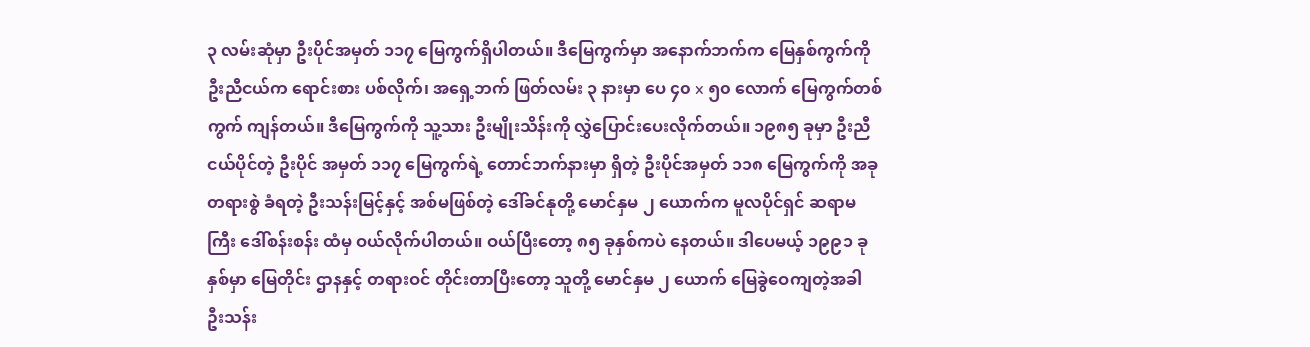၃ လမ်းဆုံမှာ ဦးပိုင်အမှတ် ၁၁၇ မြေကွက်ရှိပါတယ်။ ဒီမြေကွက်မှာ အနောက်ဘက်က မြေနှစ်ကွက်ကို ဦးညီငယ်က ရောင်းစား ပစ်လိုက်၊ အရှေ့ဘက် ဖြတ်လမ်း ၃ နားမှာ ပေ ၄၀ x ၅၀ လောက် မြေကွက်တစ်ကွက် ကျန်တယ်။ ဒီမြေကွက်ကို သူ့သား ဦးမျိုးသိန်းကို လွှဲပြောင်းပေးလိုက်တယ်။ ၁၉၈၅ ခုမှာ ဦးညီငယ်ပိုင်တဲ့ ဦးပိုင် အမှတ် ၁၁၇ မြေကွက်ရဲ့ တောင်ဘက်နားမှာ ရှိတဲ့ ဦးပိုင်အမှတ် ၁၁၈ မြေကွက်ကို အခုတရားစွဲ ခံရတဲ့ ဦးသန်းမြင့်နှင့် အစ်မဖြစ်တဲ့ ဒေါ်ခင်နုတို့ မောင်နှမ ၂ ယောက်က မူလပိုင်ရှင် ဆရာမကြီး ဒေါ်စန်းစန်း ထံမှ ဝယ်လိုက်ပါတယ်။ ဝယ်ပြီးတော့ ၈၅ ခုနှစ်ကပဲ နေတယ်။ ဒါပေမယ့် ၁၉၉၁ ခုနှစ်မှာ မြေတိုင်း ဌာနနှင့် တရားဝင် တိုင်းတာပြီးတော့ သူတို့ မောင်နှမ ၂ ယောက် မြေခွဲဝေကျတဲ့အခါ ဦးသန်း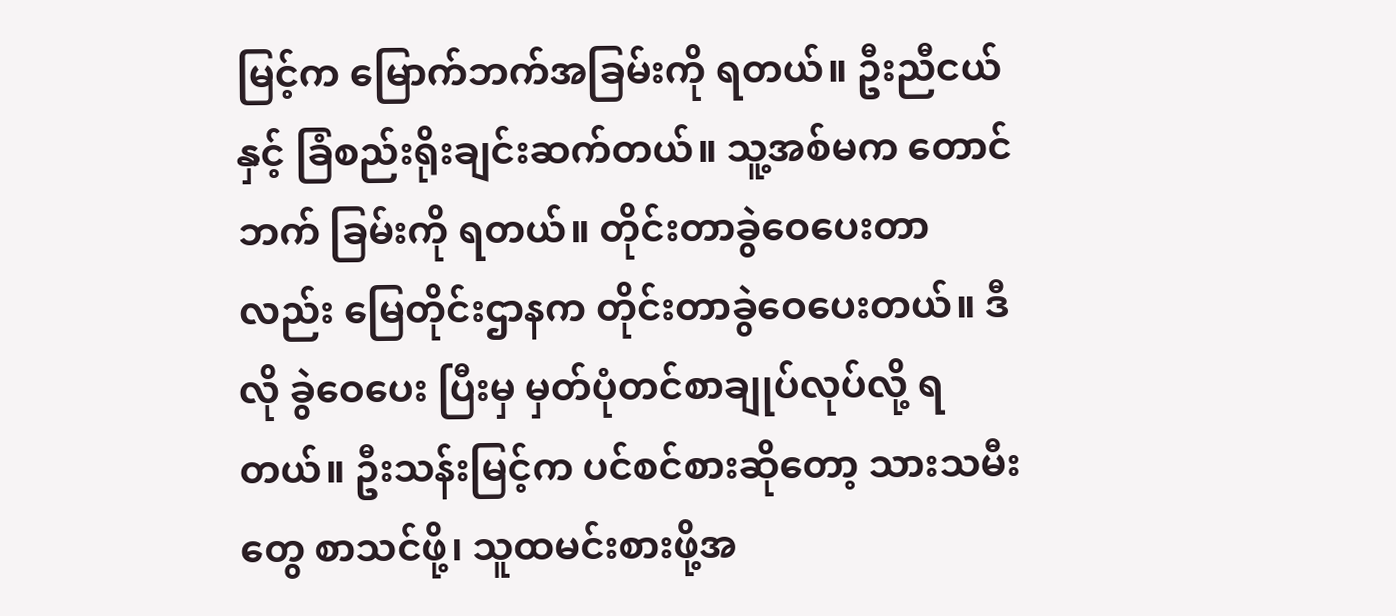မြင့်က မြောက်ဘက်အခြမ်းကို ရတယ်။ ဦးညီငယ်နှင့် ခြံစည်းရိုးချင်းဆက်တယ်။ သူ့အစ်မက တောင်ဘက် ခြမ်းကို ရတယ်။ တိုင်းတာခွဲဝေပေးတာလည်း မြေတိုင်းဌာနက တိုင်းတာခွဲဝေပေးတယ်။ ဒီလို ခွဲဝေပေး ပြီးမှ မှတ်ပုံတင်စာချုပ်လုပ်လို့ ရတယ်။ ဦးသန်းမြင့်က ပင်စင်စားဆိုတော့ သားသမီးတွေ စာသင်ဖို့၊ သူထမင်းစားဖို့အ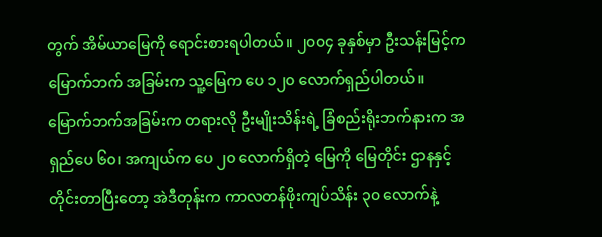တွက် အိမ်ယာမြေကို ရောင်းစားရပါတယ်။ ၂၀၀၄ ခုနှစ်မှာ ဦးသန်းမြင့်က မြောက်ဘက် အခြမ်းက သူ့မြေက ပေ ၁၂၀ လောက်ရှည်ပါတယ်။ မြောက်ဘက်အခြမ်းက တရားလို ဦးမျိုးသိန်းရဲ့ ခြံစည်းရိုးဘက်နားက အရှည်ပေ ၆၀၊ အကျယ်က ပေ ၂၀ လောက်ရှိတဲ့ မြေကို မြေတိုင်း ဌာနနှင့် တိုင်းတာပြီးတော့ အဲဒီတုန်းက ကာလတန်ဖိုးကျပ်သိန်း ၃၀ လောက်နဲ့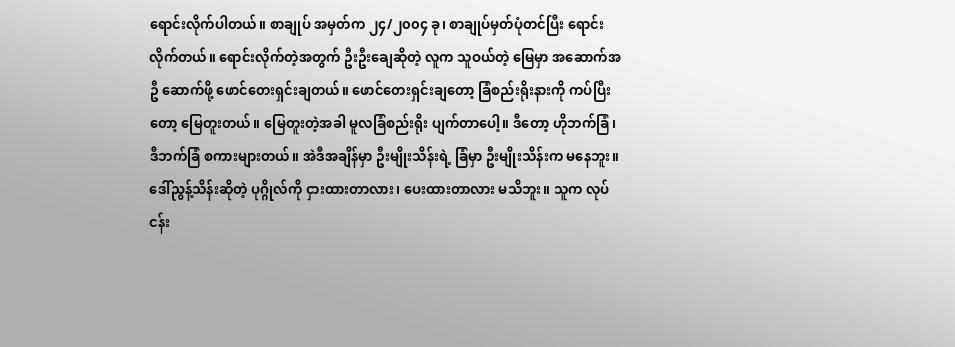ရောင်းလိုက်ပါတယ်။ စာချုပ် အမှတ်က ၂၄/၂၀၀၄ ခု၊ စာချုပ်မှတ်ပုံတင်ပြီး ရောင်းလိုက်တယ်။ ရောင်းလိုက်တဲ့အတွက် ဦးဦးချေဆိုတဲ့ လူက သူဝယ်တဲ့ မြေမှာ အဆောက်အဦ ဆောက်ဖို့ ဖောင်တေးရှင်းချတယ်။ ဖောင်တေးရှင်းချတော့ ခြံစည်းရိုးနားကို ကပ်ပြီးတော့ မြေတူးတယ်။ မြေတူးတဲ့အခါ မူလခြံစည်းရိုး ပျက်တာပေါ့။ ဒီတော့ ဟိုဘက်ခြံ၊ ဒီဘက်ခြံ စကားများတယ်။ အဲဒီအချိန်မှာ ဦးမျိုးသိန်းရဲ့ ခြံမှာ ဦးမျိုးသိန်းက မနေဘူး။ ဒေါ်ညွန့်သိန်းဆိုတဲ့ ပုဂ္ဂိုလ်ကို ငှားထားတာလား၊ ပေးထားတာလား မသိဘူး။ သူက လုပ်ငန်း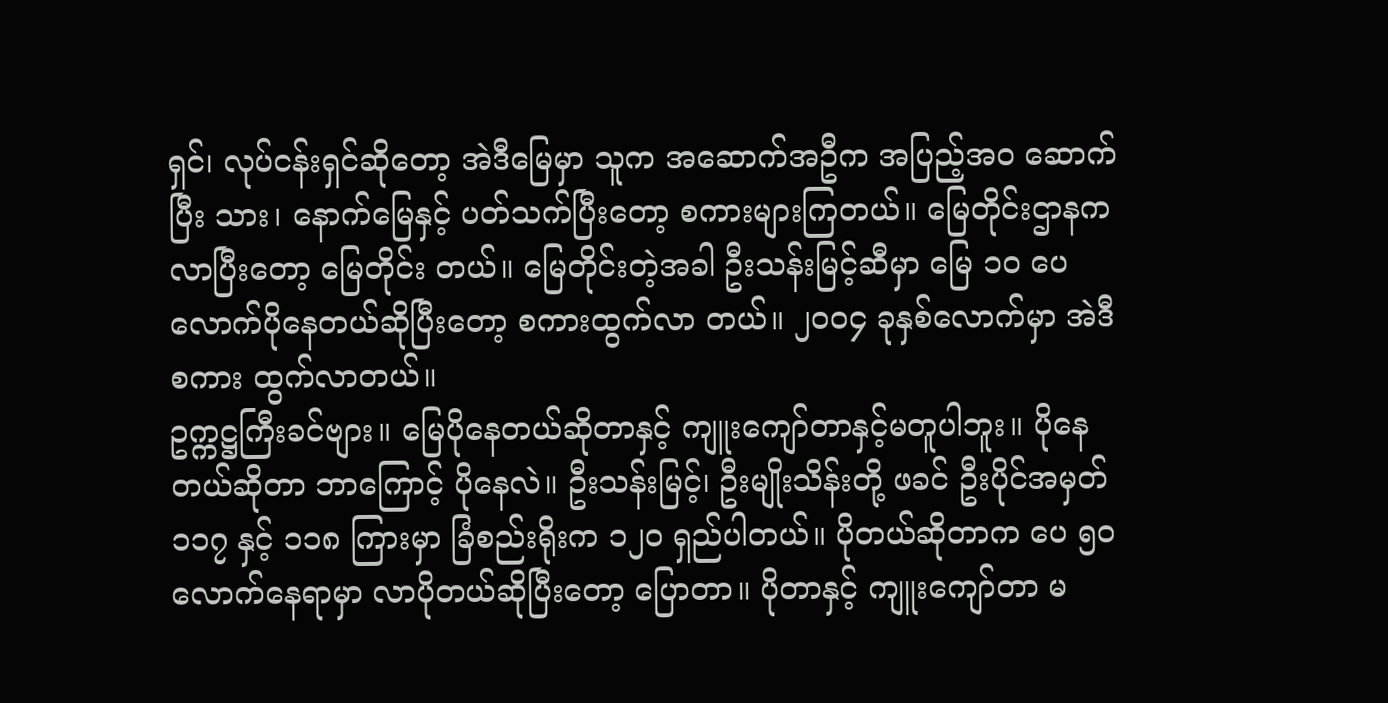ရှင်၊ လုပ်ငန်းရှင်ဆိုတော့ အဲဒီမြေမှာ သူက အဆောက်အဦက အပြည့်အဝ ဆောက်ပြီး သား၊ နောက်မြေနှင့် ပတ်သက်ပြီးတော့ စကားများကြတယ်။ မြေတိုင်းဌာနက လာပြီးတော့ မြေတိုင်း တယ်။ မြေတိုင်းတဲ့အခါ ဦးသန်းမြင့်ဆီမှာ မြေ ၁၀ ပေလောက်ပိုနေတယ်ဆိုပြီးတော့ စကားထွက်လာ တယ်။ ၂၀၀၄ ခုနှစ်လောက်မှာ အဲဒီစကား ထွက်လာတယ်။
ဥက္ကဋ္ဌကြီးခင်ဗျား။ မြေပိုနေတယ်ဆိုတာနှင့် ကျူးကျော်တာနှင့်မတူပါဘူး။ ပိုနေတယ်ဆိုတာ ဘာကြောင့် ပိုနေလဲ။ ဦးသန်းမြင့်၊ ဦးမျိုးသိန်းတို့ ဖခင် ဦးပိုင်အမှတ် ၁၁၇ နှင့် ၁၁၈ ကြားမှာ ခြံစည်းရိုးက ၁၂၀ ရှည်ပါတယ်။ ပိုတယ်ဆိုတာက ပေ ၅၀ လောက်နေရာမှာ လာပိုတယ်ဆိုပြီးတော့ ပြောတာ။ ပိုတာနှင့် ကျူးကျော်တာ မ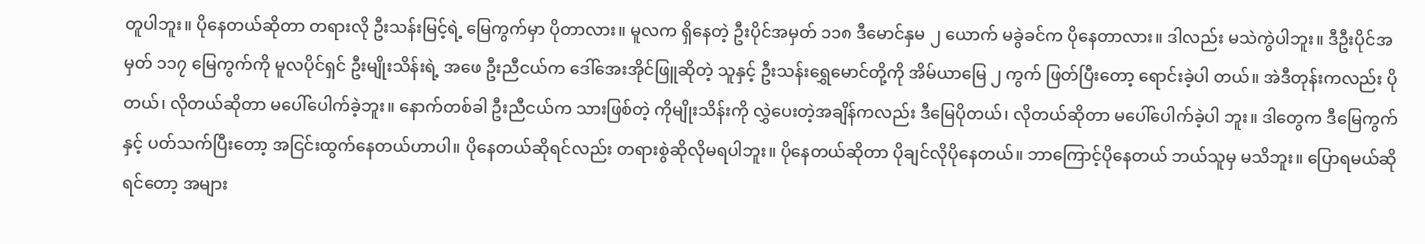တူပါဘူး။ ပိုနေတယ်ဆိုတာ တရားလို ဦးသန်းမြင့်ရဲ့ မြေကွက်မှာ ပိုတာလား။ မူလက ရှိနေတဲ့ ဦးပိုင်အမှတ် ၁၁၈ ဒီမောင်နှမ ၂ ယောက် မခွဲခင်က ပိုနေတာလား။ ဒါလည်း မသဲကွဲပါဘူး။ ဒီဦးပိုင်အမှတ် ၁၁၇ မြေကွက်ကို မူလပိုင်ရှင် ဦးမျိုးသိန်းရဲ့ အဖေ ဦးညီငယ်က ဒေါ်အေးအိုင်ဖြူဆိုတဲ့ သူနှင့် ဦးသန်းရွှေမောင်တို့ကို အိမ်ယာမြေ ၂ ကွက် ဖြတ်ပြီးတော့ ရောင်းခဲ့ပါ တယ်။ အဲဒီတုန်းကလည်း ပိုတယ်၊ လိုတယ်ဆိုတာ မပေါ်ပေါက်ခဲ့ဘူး။ နောက်တစ်ခါ ဦးညီငယ်က သားဖြစ်တဲ့ ကိုမျိုးသိန်းကို လွှဲပေးတဲ့အချိန်ကလည်း ဒီမြေပိုတယ်၊ လိုတယ်ဆိုတာ မပေါ်ပေါက်ခဲ့ပါ ဘူး။ ဒါတွေက ဒီမြေကွက်နှင့် ပတ်သက်ပြီးတော့ အငြင်းထွက်နေတယ်ဟာပါ။ ပိုနေတယ်ဆိုရင်လည်း တရားစွဲဆိုလိုမရပါဘူး။ ပိုနေတယ်ဆိုတာ ပိုချင်လိုပိုနေတယ်။ ဘာကြောင့်ပိုနေတယ် ဘယ်သူမှ မသိဘူး။ ပြောရမယ်ဆိုရင်တော့ အများ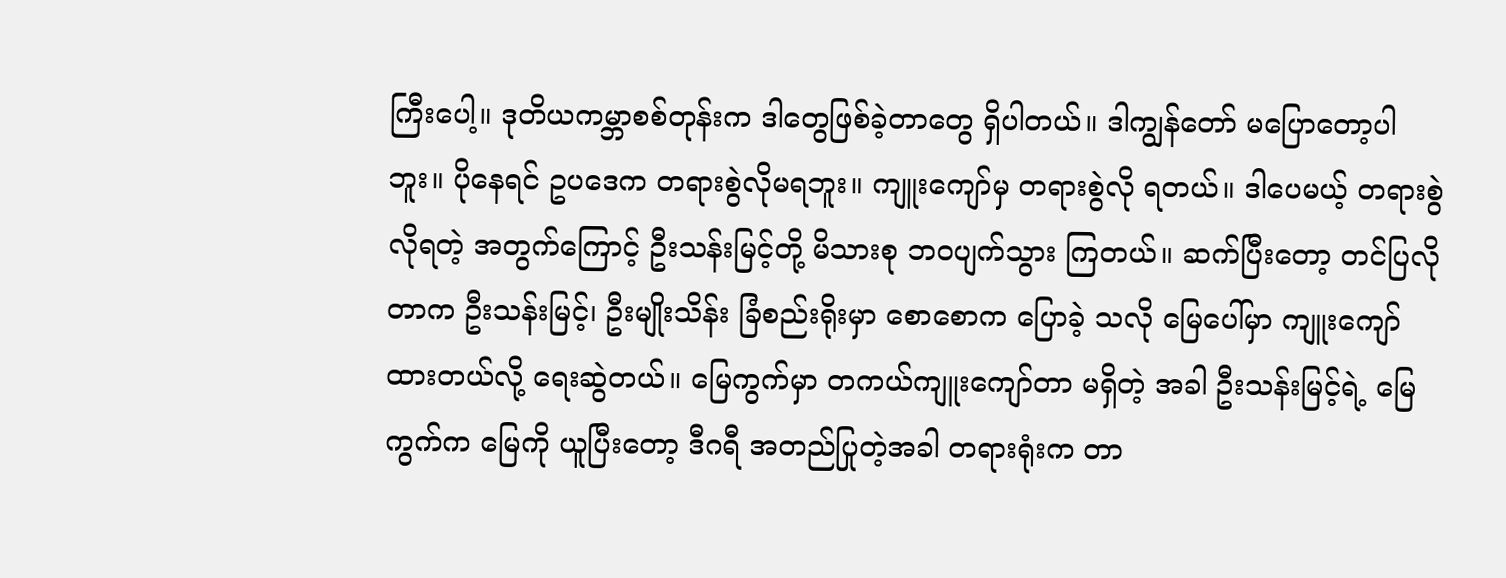ကြီးပေါ့။ ဒုတိယကမ္ဘာစစ်တုန်းက ဒါတွေဖြစ်ခဲ့တာတွေ ရှိပါတယ်။ ဒါကျွန်တော် မပြောတော့ပါဘူး။ ပိုနေရင် ဥပဒေက တရားစွဲလိုမရဘူး။ ကျူးကျော်မှ တရားစွဲလို ရတယ်။ ဒါပေမယ့် တရားစွဲလိုရတဲ့ အတွက်ကြောင့် ဦးသန်းမြင့်တို့ မိသားစု ဘဝပျက်သွား ကြတယ်။ ဆက်ပြီးတော့ တင်ပြလိုတာက ဦးသန်းမြင့်၊ ဦးမျိုးသိန်း ခြံစည်းရိုးမှာ စောစောက ပြောခဲ့ သလို မြေပေါ်မှာ ကျူးကျော်ထားတယ်လို့ ရေးဆွဲတယ်။ မြေကွက်မှာ တကယ်ကျူးကျော်တာ မရှိတဲ့ အခါ ဦးသန်းမြင့်ရဲ့ မြေကွက်က မြေကို ယူပြီးတော့ ဒီဂရီ အတည်ပြုတဲ့အခါ တရားရုံးက တာ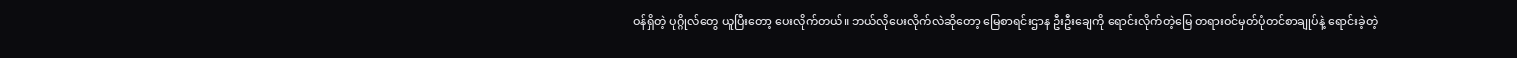ဝန်ရှိတဲ့ ပုဂ္ဂိုလ်တွေ ယူပြီးတော့ ပေးလိုက်တယ်။ ဘယ်လိုပေးလိုက်လဲဆိုတော့ မြေစာရင်းဌာန ဦးဦးချေကို ရောင်းလိုက်တဲ့မြေ တရားဝင်မှတ်ပုံတင်စာချုပ်နဲ့ ရောင်းခဲ့တဲ့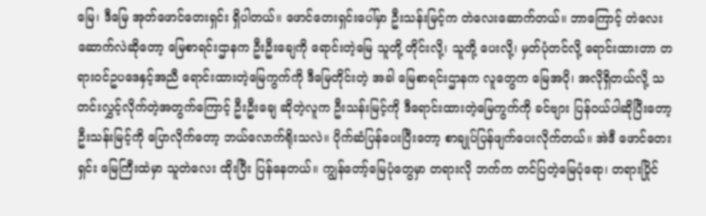မြေ၊ ဒီမြေ အုတ်ဖောင်တေးရှင်း ရှိပါတယ်။ ဖောင်တေးရှင်းပေါ်မှာ ဦးသန်းမြင့်က တဲလေးဆောက်တယ်။ ဘာကြောင့် တဲလေး ဆောက်လဲဆိုတော့ မြေစာရင်းဌာနက ဦးဦးချေကို ရောင်းတဲ့မြေ သူတို့ တိုင်းလို့၊ သူတို့ ပေးလို့၊ မှတ်ပုံတင်လို့ ရောင်းထားတာ တရားဝင်ဥပဒေနှင့်အညီ ရောင်းထားတဲ့မြေကွက်ကို ဒီမြေတိုင်းတဲ့ အခါ မြေစာရင်းဌာနက လူတွေက မြေအပို၊ အလိုရှိတယ်လို့ သတင်းလွှင့်လိုက်တဲ့အတွက်ကြောင့် ဦးဦးချေ ဆိုတဲ့လူက ဦးသန်းမြင့်ကို ဒီရောင်းထားတဲ့မြေကွက်ကို ခင်ဗျား ပြန်ဝယ်ပါဆိုပြီးတော့ ဦးသန်းမြင့်ကို ပြောလိုက်တော့ ဘယ်လောက်ရိုးသလဲ။ ပိုက်ဆံပြန်ပေးပြီးတော့ စာချုပ်ပြန်ဖျက်ပေးလိုက်တယ်။ အဲဒီ ဖောင်တေးရှင်း မြေကြီးထဲမှာ သူတဲလေး ထိုးပြီး ပြန်နေတယ်။ ကျွန်တော့်မြေပုံတွေမှာ တရားလို ဘက်က တင်ပြတဲ့မြေပုံရော၊ တရားပြိုင်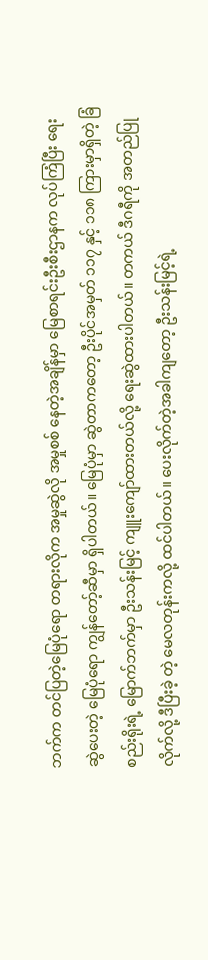ဘက်က တင်ပြတဲ့မြေပုံရော တရားလိုက အမှုဆွဲလို အမှုစစ် နေတဲ့အချိန်မှာ မြေစာရင်းဦးစီးဌာနက လုပ်ကြံပြီး ရေးဆွဲပေးတဲ့ မြေပုံရော ကျွန်တော့်ဆီမှာ ရှိပါတယ်။ မြေပုံမှာ ဆွဲတာကတော့ ဦးပိုင်အမှတ် ၁၁၇ နှင့် ၁၁၈ ကြားမှာရှိတဲ့ ခြံစည်းရိုးရဲ့ မြောက်ဘက်မှာ ဦးသန်းမြင့် ကျူးကျော်ထားတယ်လို့ ရေးဆွဲထားပါတယ်။ တကယ် ဒီဂရီကို အတည်ပြုလိုက်လို့ ဒီပြီးခဲ့ တဲ့ မေလတုန်းကလို့ ထင်ပါတယ်။ ပေးလိုက်တဲ့အခါကျတော့ ဦးသန်းမြင့်ရဲ့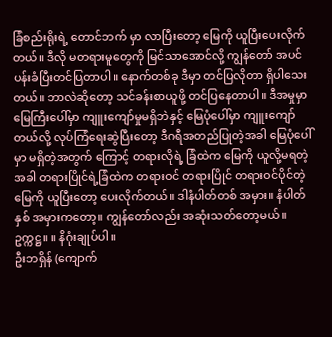ခြံစည်းရိုးရဲ့ တောင်ဘက် မှာ လာပြီးတော့ မြေကို ယူပြီးပေးလိုက်တယ်။ ဒီလို မတရားမူတွေကို မြင်သာအောင်လို့ ကျွန်တော် အပင်ပန်းခံပြီးတင်ပြတာပါ။ နောက်တစ်ခု ဒီမှာ တင်ပြလိုတာ ရှိပါသေးတယ်။ ဘာလဲဆိုတော့ သင်ခန်းစာယူဖို့ တင်ပြနေတာပါ။ ဒီအမှုမှာ မြေကြီးပေါ်မှာ ကျူးကျော်မှုမရှိဘဲနှင့် မြေပုံပေါ်မှာ ကျူးကျော်တယ်လို့ လုပ်ကြံရေးဆွဲပြီးတော့ ဒီဂရီအတည်ပြုတဲ့အခါ မြေပုံပေါ်မှာ မရှိတဲ့အတွက် ကြောင့် တရားလိုရဲ့ ခြံထဲက မြေကို ယူလို့မရတဲ့အခါ တရားပြိုင်ရဲ့ခြံထဲက တရားဝင် တရားပြိုင် တရားဝင်ပိုင်တဲ့ မြေကို ယူပြီးတော့ ပေးလိုက်တယ်။ ဒါနံပါတ်တစ် အမှား။ နံပါတ် နှစ် အမှားကတော့။ ကျွန်တော်လည်း အဆုံးသတ်တော့မယ်။
ဥက္ကဋ္ဌ။ ။ နိဂုံးချုပ်ပါ။
ဦးဘရှိန် (ကျောက်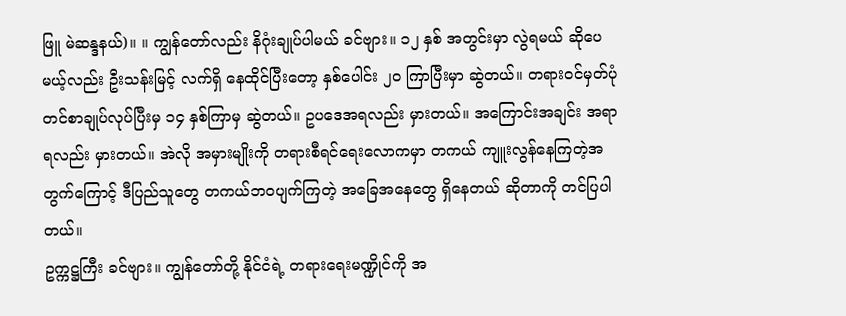ဖြူ မဲဆန္ဒနယ်)။ ။ ကျွန်တော်လည်း နိဂုံးချုပ်ပါမယ် ခင်ဗျား။ ၁၂ နှစ် အတွင်းမှာ လွဲရမယ် ဆိုပေမယ့်လည်း ဦးသန်းမြင့် လက်ရှိ နေထိုင်ပြီးတော့ နှစ်ပေါင်း ၂၀ ကြာပြီးမှာ ဆွဲတယ်။ တရားဝင်မှတ်ပုံတင်စာချုပ်လုပ်ပြီးမှ ၁၄ နှစ်ကြာမှ ဆွဲတယ်။ ဥပဒေအရလည်း မှားတယ်။ အကြောင်းအချင်း အရာရလည်း မှားတယ်။ အဲလို အမှားမျိုးကို တရားစီရင်ရေးလောကမှာ တကယ် ကျူးလွန်နေကြတဲ့အတွက်ကြောင့် ဒီပြည်သူတွေ တကယ်ဘဝပျက်ကြတဲ့ အခြေအနေတွေ ရှိနေတယ် ဆိုတာကို တင်ပြပါတယ်။
ဥက္ကဋ္ဌကြီး ခင်ဗျား။ ကျွန်တော်တို့ နိုင်ငံရဲ့ တရားရေးမဏ္ဍိုင်ကို အ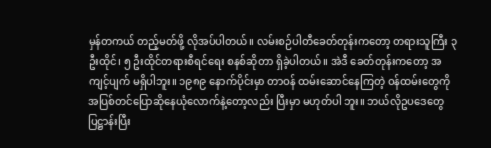မှန်တကယ် တည့်မတ်ဖို့ လိုအပ်ပါတယ်။ လမ်းစဉ်ပါတီခေတ်တုန်းကတော့ တရားသူကြီး ၃ ဦးထိုင်၊ ၅ ဦးထိုင်တရားစီရင်ရေး စနစ်ဆိုတာ ရှိခဲ့ပါတယ်။ အဲဒီ ခေတ်တုန်းကတော့ အကျင့်ပျက် မရှိပါဘူး။ ၁၉၈၉ နောက်ပိုင်းမှာ တာဝန် ထမ်းဆောင်နေကြတဲ့ ဝန်ထမ်းတွေကို အပြစ်တင်ပြောဆိုနေယုံလောက်နဲ့တော့လည်း ပြီးမှာ မဟုတ်ပါ ဘူး။ ဘယ်လိုဥပဒေတွေ ပြဋ္ဌာန်းပြီး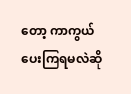တော့ ကာကွယ် ပေးကြရမလဲဆို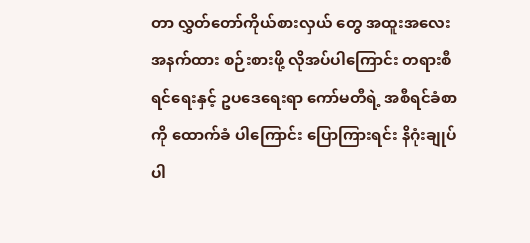တာ လွှတ်တော်ကိုယ်စားလှယ် တွေ အထူးအလေးအနက်ထား စဉ်းစားဖို့ လိုအပ်ပါကြောင်း တရားစီရင်ရေးနှင့် ဥပဒေရေးရာ ကော်မတီရဲ့ အစီရင်ခံစာကို ထောက်ခံ ပါကြောင်း ပြောကြားရင်း နိဂုံးချုပ်ပါ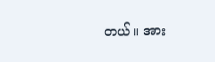တယ်။ အား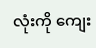လုံးကို ကျေး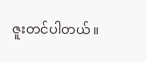ဇူးတင်ပါတယ်။